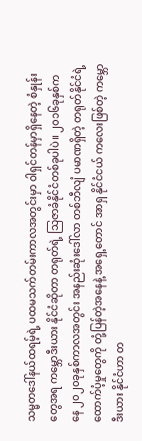သမ္မတဒေါ်နယ်ထရမ့်ရဲ့ ပထမသက်တမ်းကာလအတွင်းမှာ ဝါရှင်တန်မှာရှိနေတဲ့ စံနှုန်းတွေအရ ကမ္ဘောဒီးယား နိုင်ငံဆိုတာ တရုတ်ရဲ့ သြဇာခံနိုင်ငံတစ်ခုပါပဲ။ ၂၀၁၆ခုနှစ်ကနေ ၂၀၂၀ခုနှစ်ကာလအတွင်း အနည်းဆုံးဒေါ်လာ တစ်ဘီလျံ ပမာဏရှိတဲ့ တရုတ်နိုင်ငံရဲ့ ထောက်ပံ့မှုတွေကို တုံ့ပြန်တဲ့အနေနဲ့ အရှေ့တောင် အာရှ နိုင်ငံငယ် ကလေးဖြစ်တဲ့ ကမ္ဘောဒီးယား နိုင်ငံဟာ တ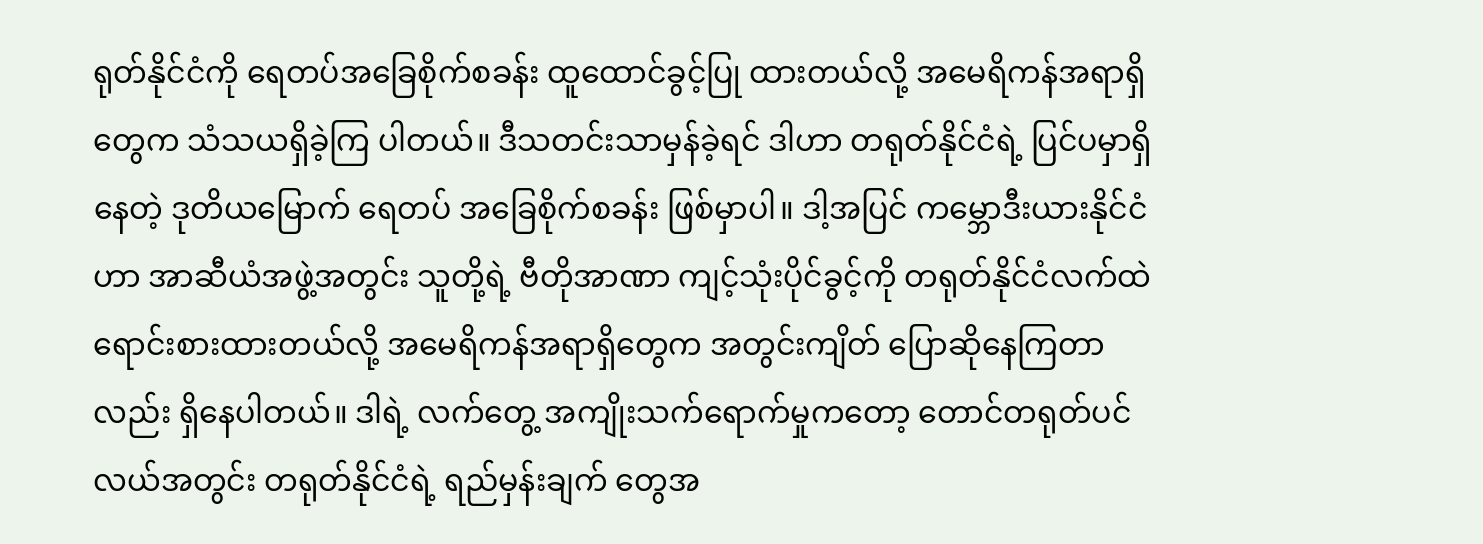ရုတ်နိုင်ငံကို ရေတပ်အခြေစိုက်စခန်း ထူထောင်ခွင့်ပြု ထားတယ်လို့ အမေရိကန်အရာရှိတွေက သံသယရှိခဲ့ကြ ပါတယ်။ ဒီသတင်းသာမှန်ခဲ့ရင် ဒါဟာ တရုတ်နိုင်ငံရဲ့ ပြင်ပမှာရှိနေတဲ့ ဒုတိယမြောက် ရေတပ် အခြေစိုက်စခန်း ဖြစ်မှာပါ။ ဒါ့အပြင် ကမ္ဘောဒီးယားနိုင်ငံဟာ အာဆီယံအဖွဲ့အတွင်း သူတို့ရဲ့ ဗီတိုအာဏာ ကျင့်သုံးပိုင်ခွင့်ကို တရုတ်နိုင်ငံလက်ထဲ ရောင်းစားထားတယ်လို့ အမေရိကန်အရာရှိတွေက အတွင်းကျိတ် ပြောဆိုနေကြတာလည်း ရှိနေပါတယ်။ ဒါရဲ့ လက်တွေ့ အကျိုးသက်ရောက်မှုကတော့ တောင်တရုတ်ပင်လယ်အတွင်း တရုတ်နိုင်ငံရဲ့ ရည်မှန်းချက် တွေအ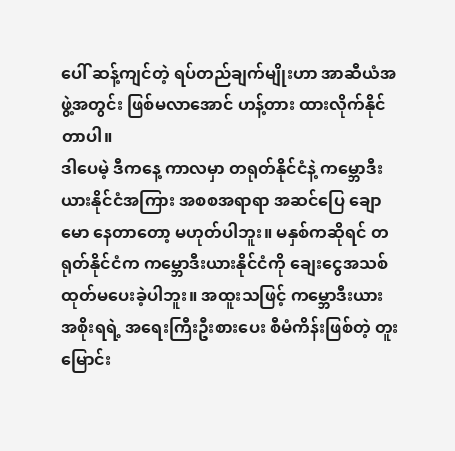ပေါ် ဆန့်ကျင်တဲ့ ရပ်တည်ချက်မျိုးဟာ အာဆီယံအဖွဲ့အတွင်း ဖြစ်မလာအောင် ဟန့်တား ထားလိုက်နိုင်တာပါ။
ဒါပေမဲ့ ဒီကနေ့ ကာလမှာ တရုတ်နိုင်ငံနဲ့ ကမ္ဘောဒီးယားနိုင်ငံအကြား အစစအရာရာ အဆင်ပြေ ချောမော နေတာတော့ မဟုတ်ပါဘူး။ မနှစ်ကဆိုရင် တရုတ်နိုင်ငံက ကမ္ဘောဒီးယားနိုင်ငံကို ချေးငွေအသစ် ထုတ်မပေးခဲ့ပါဘူး။ အထူးသဖြင့် ကမ္ဘောဒီးယား အစိုးရရဲ့ အရေးကြီးဦးစားပေး စီမံကိန်းဖြစ်တဲ့ တူးမြောင်း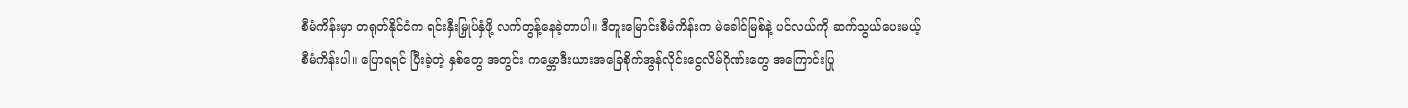စီမံကိန်းမှာ တရုတ်နိုင်ငံက ရင်းနှီးမြှုပ်နှံဖို့ လက်တွန့်နေခဲ့တာပါ။ ဒီတူးမြောင်းစီမံကိန်းက မဲခေါင်မြစ်နဲ့ ပင်လယ်ကို ဆက်သွယ်ပေးမယ့် စီမံကိန်းပါ။ ပြောရရင် ပြီးခဲ့တဲ့ နှစ်တွေ အတွင်း ကမ္ဘောဒီးယားအခြေစိုက်အွန်လိုင်းငွေလိမ်ဂိုဏ်းတွေ အကြောင်းပြု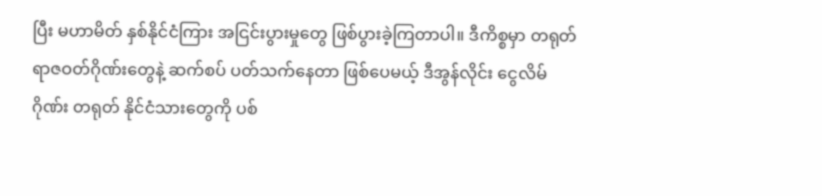ပြီး မဟာမိတ် နှစ်နိုင်ငံကြား အငြင်းပွားမှုတွေ ဖြစ်ပွားခဲ့ကြတာပါ။ ဒီကိစ္စမှာ တရုတ် ရာဇဝတ်ဂိုဏ်းတွေနဲ့ ဆက်စပ် ပတ်သက်နေတာ ဖြစ်ပေမယ့် ဒီအွန်လိုင်း ငွေလိမ်ဂိုဏ်း တရုတ် နိုင်ငံသားတွေကို ပစ်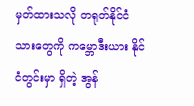မှတ်ထားသလို တရုတ်နိုင်ငံသားတွေကို ကမ္ဘောဒီးယား နိုင်ငံတွင်းမှာ ရှိတဲ့ အွန်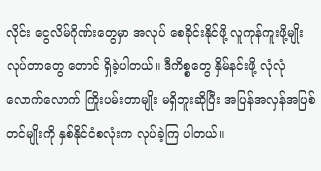လိုင်း ငွေလိမ်ဂိုဏ်းတွေမှာ အလုပ် စေခိုင်းနိုင်ဖို့ လူကုန်ကူးဖို့မျိုး လုပ်တာတွေ တောင် ရှိခဲ့ပါတယ်။ ဒီကိစ္စတွေ နှိမ်နင်းဖို့ လုံလုံလောက်လောက် ကြိုးပမ်းတာမျိုး မရှိဘူးဆိုပြီး အပြန်အလှန်အပြစ်တင်မျိုးကို နှစ်နိုင်ငံစလုံးက လုပ်ခဲ့ကြ ပါတယ်။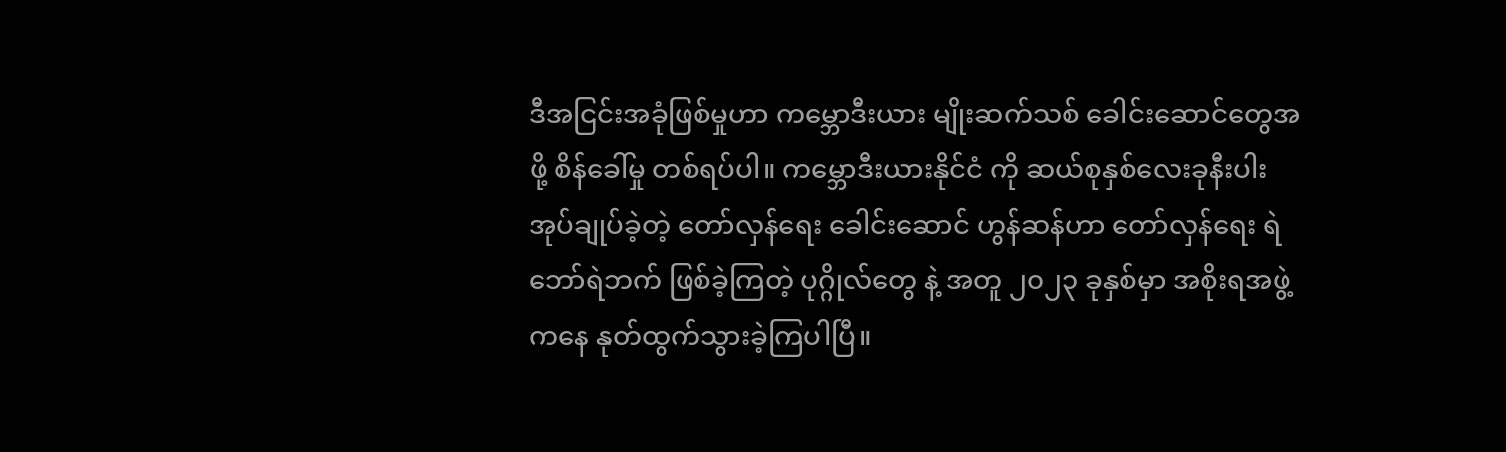ဒီအငြင်းအခုံဖြစ်မှုဟာ ကမ္ဘောဒီးယား မျိုးဆက်သစ် ခေါင်းဆောင်တွေအဖို့ စိန်ခေါ်မှု တစ်ရပ်ပါ။ ကမ္ဘောဒီးယားနိုင်ငံ ကို ဆယ်စုနှစ်လေးခုနီးပါး အုပ်ချုပ်ခဲ့တဲ့ တော်လှန်ရေး ခေါင်းဆောင် ဟွန်ဆန်ဟာ တော်လှန်ရေး ရဲဘော်ရဲဘက် ဖြစ်ခဲ့ကြတဲ့ ပုဂ္ဂိုလ်တွေ နဲ့ အတူ ၂၀၂၃ ခုနှစ်မှာ အစိုးရအဖွဲ့ကနေ နုတ်ထွက်သွားခဲ့ကြပါပြီ။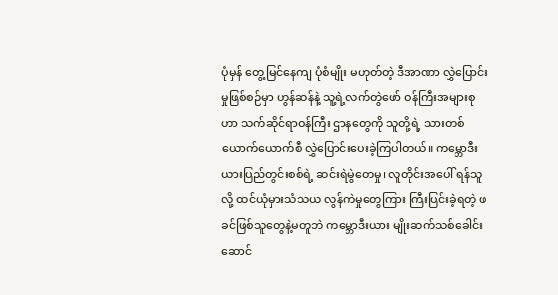ပုံမှန် တွေ့မြင်နေကျ ပုံစံမျိုး မဟုတ်တဲ့ ဒီအာဏာ လွှဲပြောင်းမှုဖြစ်စဉ်မှာ ဟွန်ဆန်နဲ့ သူ့ရဲ့လက်တွဲဖော် ဝန်ကြီးအများစုဟာ သက်ဆိုင်ရာဝန်ကြီး ဌာနတွေကို သူတို့ရဲ့ သားတစ်ယောက်ယောက်စီ လွှဲပြောင်းပေးခဲ့ကြပါတယ်။ ကမ္ဘောဒီးယားပြည်တွင်းစစ်ရဲ့ ဆင်းရဲမွဲတေမှု၊ လူတိုင်းအပေါ် ရန်သူလို့ ထင်ယုံမှားသံသယ လွန်ကဲမှုတွေကြား ကြီးပြင်းခဲ့ရတဲ့ ဖခင်ဖြစ်သူတွေနဲ့မတူဘဲ ကမ္ဘောဒီးယား မျိုးဆက်သစ်ခေါင်း ဆောင်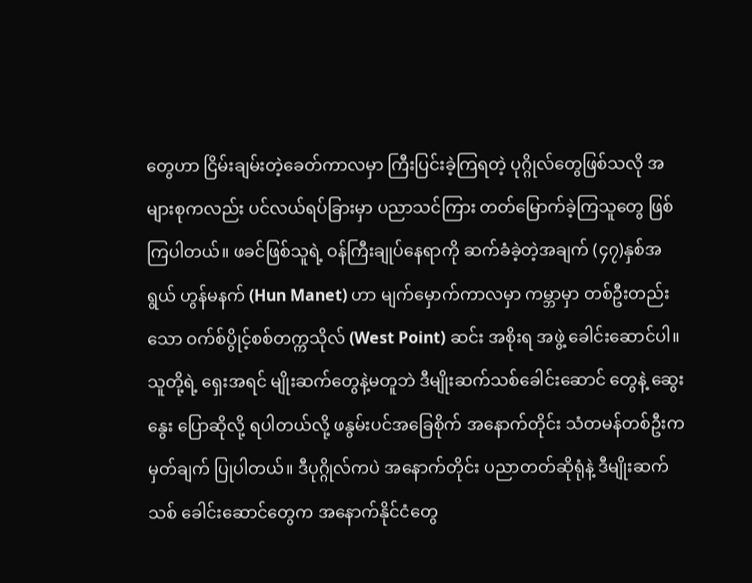တွေဟာ ငြိမ်းချမ်းတဲ့ခေတ်ကာလမှာ ကြီးပြင်းခဲ့ကြရတဲ့ ပုဂ္ဂိုလ်တွေဖြစ်သလို အများစုကလည်း ပင်လယ်ရပ်ခြားမှာ ပညာသင်ကြား တတ်မြောက်ခဲ့ကြသူတွေ ဖြစ်ကြပါတယ်။ ဖခင်ဖြစ်သူရဲ့ ဝန်ကြီးချုပ်နေရာကို ဆက်ခံခဲ့တဲ့အချက် (၄၇)နှစ်အရွယ် ဟွန်မနက် (Hun Manet) ဟာ မျက်မှောက်ကာလမှာ ကမ္ဘာမှာ တစ်ဦးတည်းသော ဝက်စ်ပွိုင့်စစ်တက္ကသိုလ် (West Point) ဆင်း အစိုးရ အဖွဲ့ ခေါင်းဆောင်ပါ။ သူတို့ရဲ့ ရှေးအရင် မျိုးဆက်တွေနဲ့မတူဘဲ ဒီမျိုးဆက်သစ်ခေါင်းဆောင် တွေနဲ့ ဆွေးနွေး ပြောဆိုလို့ ရပါတယ်လို့ ဖနွမ်းပင်အခြေစိုက် အနောက်တိုင်း သံတမန်တစ်ဦးက မှတ်ချက် ပြုပါတယ်။ ဒီပုဂ္ဂိုလ်ကပဲ အနောက်တိုင်း ပညာတတ်ဆိုရုံနဲ့ ဒီမျိုးဆက်သစ် ခေါင်းဆောင်တွေက အနောက်နိုင်ငံတွေ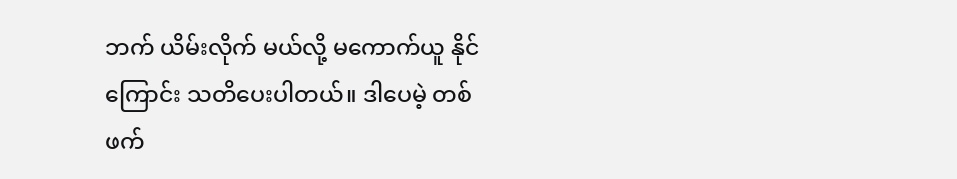ဘက် ယိမ်းလိုက် မယ်လို့ မကောက်ယူ နိုင်ကြောင်း သတိပေးပါတယ်။ ဒါပေမဲ့ တစ်ဖက်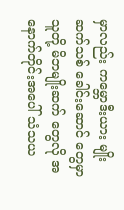မှာလည်း ကမ္ဘောဒီးယား မျိုးဆက်သစ် ခေါင်းဆောင် တွေမှာ သူတို့ မိဘမျိုးဆက် တွေလို အနောက်တိုင်းအပေါ် သံသယ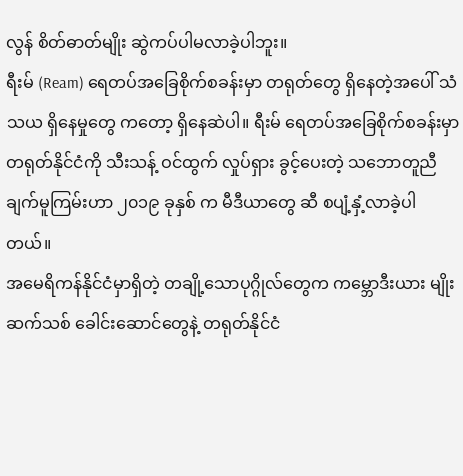လွန် စိတ်ဓာတ်မျိုး ဆွဲကပ်ပါမလာခဲ့ပါဘူး။
ရီးမ် (Ream) ရေတပ်အခြေစိုက်စခန်းမှာ တရုတ်တွေ ရှိနေတဲ့အပေါ် သံသယ ရှိနေမှုတွေ ကတော့ ရှိနေဆဲပါ။ ရီးမ် ရေတပ်အခြေစိုက်စခန်းမှာ တရုတ်နိုင်ငံကို သီးသန့် ဝင်ထွက် လှုပ်ရှား ခွင့်ပေးတဲ့ သဘောတူညီချက်မူကြမ်းဟာ ၂၀၁၉ ခုနှစ် က မီဒီယာတွေ ဆီ စပျံ့နှံ့လာခဲ့ပါတယ်။
အမေရိကန်နိုင်ငံမှာရှိတဲ့ တချို့သောပုဂ္ဂိုလ်တွေက ကမ္ဘောဒီးယား မျိုးဆက်သစ် ခေါင်းဆောင်တွေနဲ့ တရုတ်နိုင်ငံ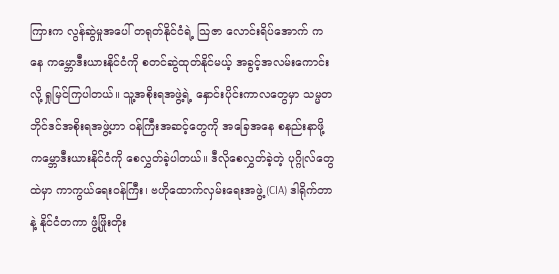ကြားက လွန်ဆွဲမှုအပေါ် တရုတ်နိုင်ငံရဲ့ သြဇာ လောင်းရိပ်အောက် ကနေ ကမ္ဘောဒီးယားနိုင်ငံကို စတင်ဆွဲထုတ်နိုင်မယ့် အခွင့်အလမ်းကောင်း လို့ ရှုမြင်ကြပါတယ်။ သူ့အစိုးရအဖွဲ့ရဲ့ နှောင်းပိုင်းကာလတွေမှာ သမ္မတဘိုင်ဒင်အစိုးရအဖွဲ့ဟာ ဝန်ကြီးအဆင့်တွေကို အခြေအနေ စနည်းနာဖို့ ကမ္ဘောဒီးယားနိုင်ငံကို စေလွှတ်ခဲ့ပါတယ်။ ဒီလိုစေလွှတ်ခဲ့တဲ့ ပုဂ္ဂိုလ်တွေထဲမှာ ကာကွယ်ရေးဝန်ကြီး၊ ဗဟိုထောက်လှမ်းရေးအဖွဲ့ (CIA) ဒါရိုက်တာနဲ့ နိုင်ငံတကာ ဖွံ့ဖြိုးတိုး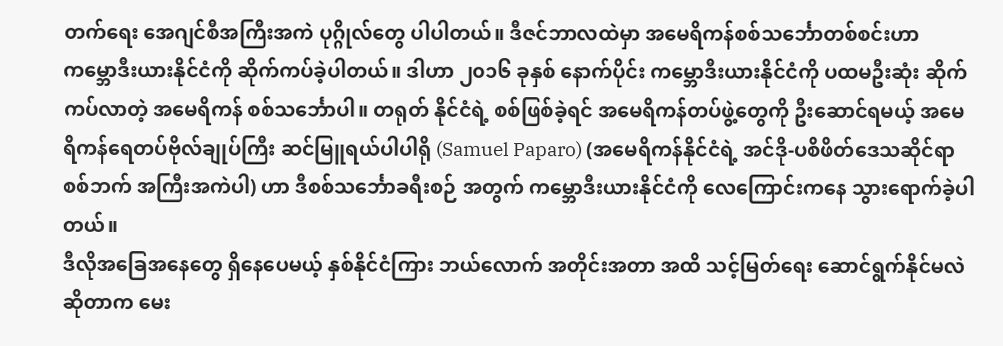တက်ရေး အေဂျင်စီအကြီးအကဲ ပုဂ္ဂိုလ်တွေ ပါပါတယ်။ ဒီဇင်ဘာလထဲမှာ အမေရိကန်စစ်သင်္ဘောတစ်စင်းဟာ ကမ္ဘောဒီးယားနိုင်ငံကို ဆိုက်ကပ်ခဲ့ပါတယ်။ ဒါဟာ ၂၀၁၆ ခုနှစ် နောက်ပိုင်း ကမ္ဘောဒီးယားနိုင်ငံကို ပထမဦးဆုံး ဆိုက်ကပ်လာတဲ့ အမေရိကန် စစ်သင်္ဘောပါ။ တရုတ် နိုင်ငံရဲ့ စစ်ဖြစ်ခဲ့ရင် အမေရိကန်တပ်ဖွဲ့တွေကို ဦးဆောင်ရမယ့် အမေရိကန်ရေတပ်ဗိုလ်ချုပ်ကြီး ဆင်မြူရယ်ပါပါရို (Samuel Paparo) (အမေရိကန်နိုင်ငံရဲ့ အင်ဒို-ပစိဖိတ်ဒေသဆိုင်ရာ စစ်ဘက် အကြီးအကဲပါ) ဟာ ဒီစစ်သင်္ဘောခရီးစဉ် အတွက် ကမ္ဘောဒီးယားနိုင်ငံကို လေကြောင်းကနေ သွားရောက်ခဲ့ပါတယ်။
ဒီလိုအခြေအနေတွေ ရှိနေပေမယ့် နှစ်နိုင်ငံကြား ဘယ်လောက် အတိုင်းအတာ အထိ သင့်မြတ်ရေး ဆောင်ရွက်နိုင်မလဲ ဆိုတာက မေး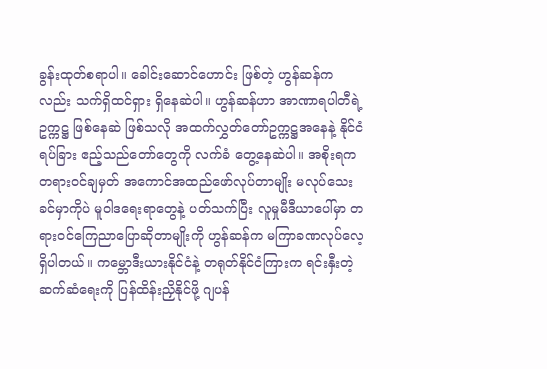ခွန်းထုတ်စရာပါ။ ခေါင်းဆောင်ဟောင်း ဖြစ်တဲ့ ဟွန်ဆန်ကလည်း သက်ရှိထင်ရှား ရှိနေဆဲပါ။ ဟွန်ဆန်ဟာ အာဏာရပါတီရဲ့ ဥက္ကဋ္ဌ ဖြစ်နေဆဲ ဖြစ်သလို အထက်လွှတ်တော်ဥက္ကဋ္ဌအနေနဲ့ နိုင်ငံရပ်ခြား ဧည့်သည်တော်တွေကို လက်ခံ တွေ့နေဆဲပါ။ အစိုးရက တရားဝင်ချမှတ် အကောင်အထည်ဖော်လုပ်တာမျိုး မလုပ်သေးခင်မှာကိုပဲ မူဝါဒရေးရာတွေနဲ့ ပတ်သက်ပြီး လူမှုမီဒီယာပေါ်မှာ တရားဝင်ကြေညာပြောဆိုတာမျိုးကို ဟွန်ဆန်က မကြာခဏလုပ်လေ့ရှိပါတယ်။ ကမ္ဘောဒီးယားနိုင်ငံနဲ့ တရုတ်နိုင်ငံကြားက ရင်းနှီးတဲ့ ဆက်ဆံရေးကို ပြန်ထိန်းညှိနိုင်ဖို့ ဂျပန်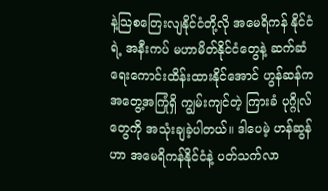နဲ့သြစတြေးလျနိုင်ငံတို့လို အမေရိကန် နိုင်ငံရဲ့ အနီးကပ် မဟာမိတ်နိုင်ငံတွေနဲ့ ဆက်ဆံရေးကောင်းထိန်းထားနိုင်အောင် ဟွန်ဆန်က အတွေ့အကြုံရှိ ကျွမ်းကျင်တဲ့ ကြားခံ ပုဂ္ဂိုလ်တွေကို အသုံးချခဲ့ပါတယ်။ ဒါပေမဲ့ ဟန်ဆွန်ဟာ အမေရိကန်နိုင်ငံနဲ့ ပတ်သက်လာ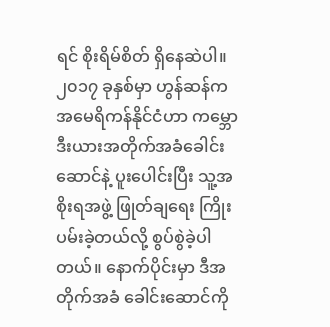ရင် စိုးရိမ်စိတ် ရှိနေဆဲပါ။ ၂၀၁၇ ခုနှစ်မှာ ဟွန်ဆန်က အမေရိကန်နိုင်ငံဟာ ကမ္ဘောဒီးယားအတိုက်အခံခေါင်းဆောင်နဲ့ ပူးပေါင်းပြီး သူ့အစိုးရအဖွဲ့ ဖြုတ်ချရေး ကြိုးပမ်းခဲ့တယ်လို့ စွပ်စွဲခဲ့ပါတယ်။ နောက်ပိုင်းမှာ ဒီအတိုက်အခံ ခေါင်းဆောင်ကို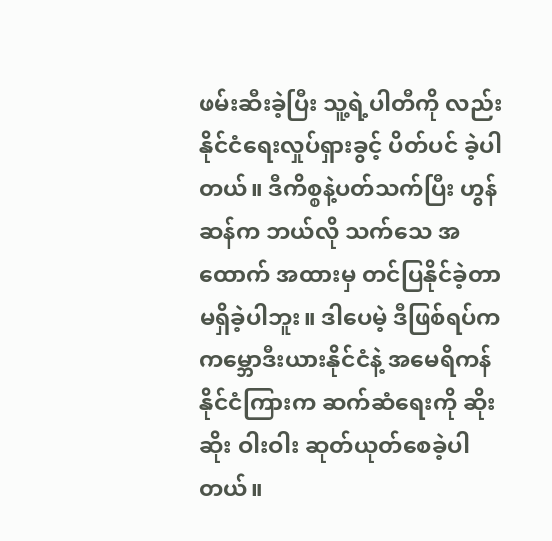ဖမ်းဆီးခဲ့ပြီး သူ့ရဲ့ပါတီကို လည်း နိုင်ငံရေးလှုပ်ရှားခွင့် ပိတ်ပင် ခဲ့ပါတယ်။ ဒီကိစ္စနဲ့ပတ်သက်ပြီး ဟွန်ဆန်က ဘယ်လို သက်သေ အထောက် အထားမှ တင်ပြနိုင်ခဲ့တာ မရှိခဲ့ပါဘူး။ ဒါပေမဲ့ ဒီဖြစ်ရပ်က ကမ္ဘောဒီးယားနိုင်ငံနဲ့ အမေရိကန် နိုင်ငံကြားက ဆက်ဆံရေးကို ဆိုးဆိုး ဝါးဝါး ဆုတ်ယုတ်စေခဲ့ပါတယ်။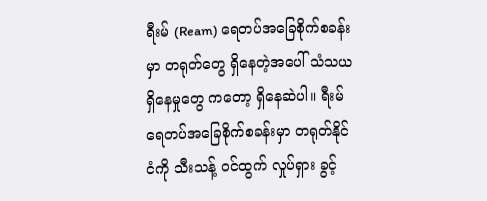ရီးမ် (Ream) ရေတပ်အခြေစိုက်စခန်းမှာ တရုတ်တွေ ရှိနေတဲ့အပေါ် သံသယ ရှိနေမှုတွေ ကတော့ ရှိနေဆဲပါ။ ရီးမ် ရေတပ်အခြေစိုက်စခန်းမှာ တရုတ်နိုင်ငံကို သီးသန့် ဝင်ထွက် လှုပ်ရှား ခွင့်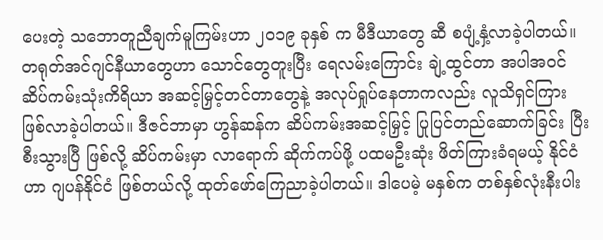ပေးတဲ့ သဘောတူညီချက်မူကြမ်းဟာ ၂၀၁၉ ခုနှစ် က မီဒီယာတွေ ဆီ စပျံ့နှံ့လာခဲ့ပါတယ်။ တရုတ်အင်ဂျင်နီယာတွေဟာ သောင်တွေတူးပြီး ရေလမ်းကြောင်း ချဲ့ထွင်တာ အပါအဝင် ဆိပ်ကမ်းသုံးကိရိယာ အဆင့်မြှင့်တင်တာတွေနဲ့ အလုပ်ရှုပ်နေတာကလည်း လူသိရှင်ကြား ဖြစ်လာခဲ့ပါတယ်။ ဒီဇင်ဘာမှာ ဟွန်ဆန်က ဆိပ်ကမ်းအဆင့်မြှင့် ပြုပြင်တည်ဆောက်ခြင်း ပြီးစီးသွားပြီ ဖြစ်လို့ ဆိပ်ကမ်းမှာ လာရောက် ဆိုက်ကပ်ဖို့ ပထမဦးဆုံး ဖိတ်ကြားခံရမယ့် နိုင်ငံဟာ ဂျပန်နိုင်ငံ ဖြစ်တယ်လို့ ထုတ်ဖော်ကြေညာခဲ့ပါတယ်။ ဒါပေမဲ့ မနှစ်က တစ်နှစ်လုံးနီးပါး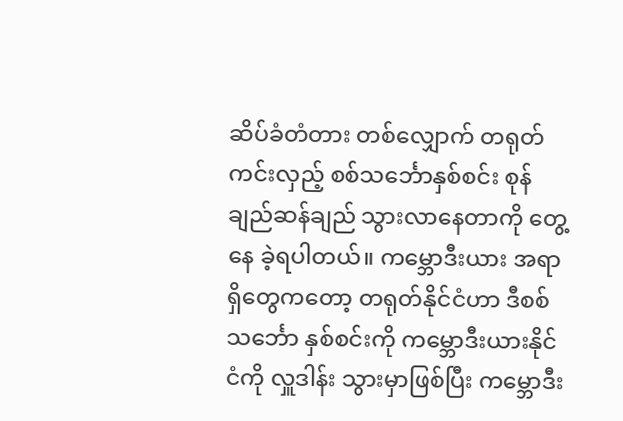ဆိပ်ခံတံတား တစ်လျှောက် တရုတ်ကင်းလှည့် စစ်သင်္ဘောနှစ်စင်း စုန်ချည်ဆန်ချည် သွားလာနေတာကို တွေ့နေ ခဲ့ရပါတယ်။ ကမ္ဘောဒီးယား အရာရှိတွေကတော့ တရုတ်နိုင်ငံဟာ ဒီစစ်သင်္ဘော နှစ်စင်းကို ကမ္ဘောဒီးယားနိုင်ငံကို လှူဒါန်း သွားမှာဖြစ်ပြီး ကမ္ဘောဒီး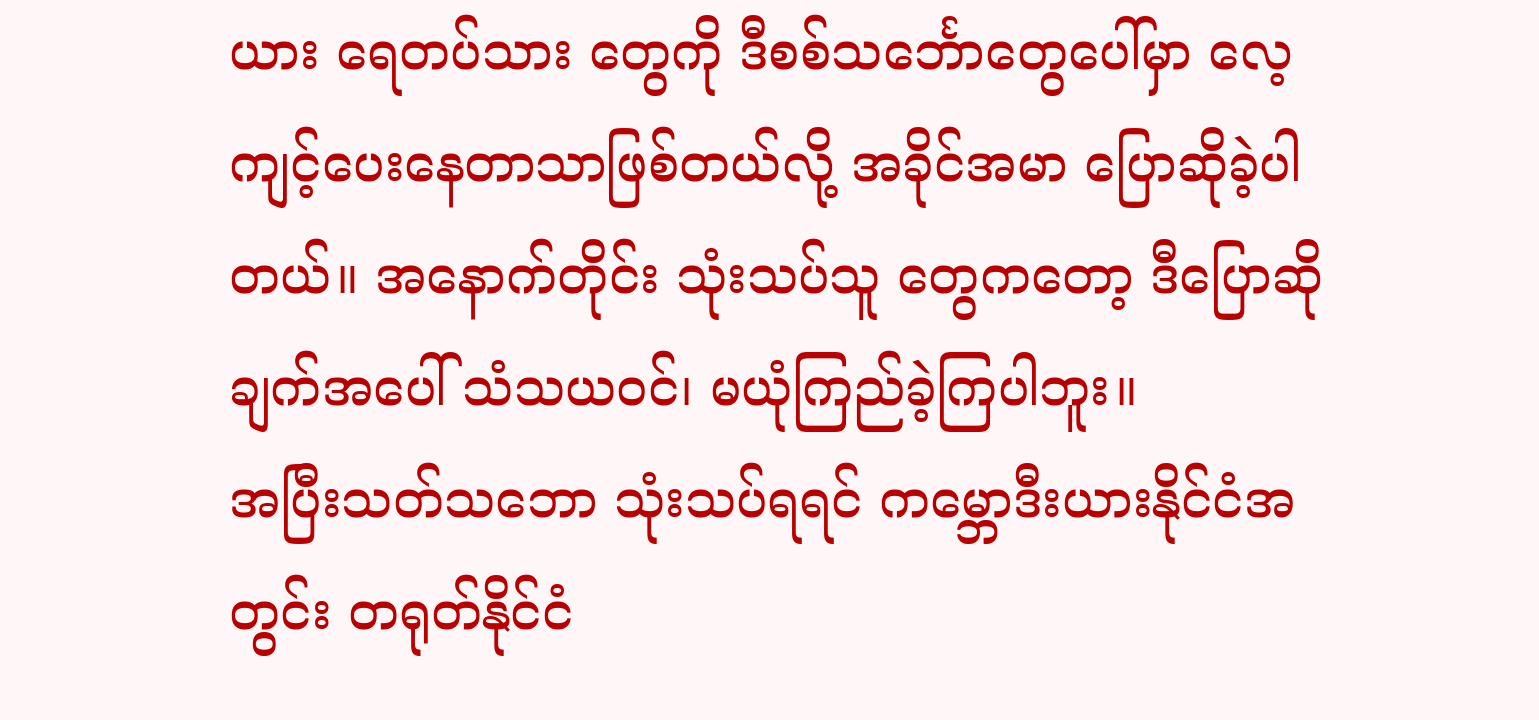ယား ရေတပ်သား တွေကို ဒီစစ်သင်္ဘောတွေပေါ်မှာ လေ့ကျင့်ပေးနေတာသာဖြစ်တယ်လို့ အခိုင်အမာ ပြောဆိုခဲ့ပါတယ်။ အနောက်တိုင်း သုံးသပ်သူ တွေကတော့ ဒီပြောဆိုချက်အပေါ် သံသယဝင်၊ မယုံကြည်ခဲ့ကြပါဘူး။
အပြီးသတ်သဘော သုံးသပ်ရရင် ကမ္ဘောဒီးယားနိုင်ငံအတွင်း တရုတ်နိုင်ငံ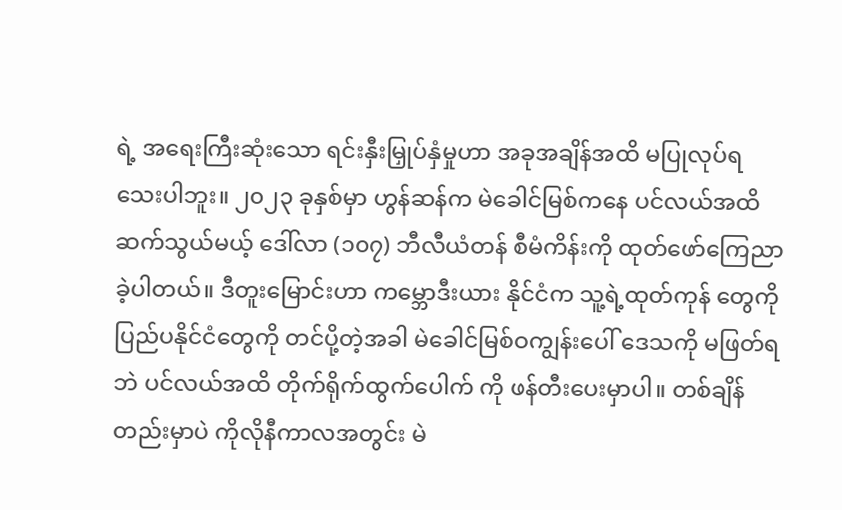ရဲ့ အရေးကြီးဆုံးသော ရင်းနှီးမြှုပ်နှံမှုဟာ အခုအချိန်အထိ မပြုလုပ်ရသေးပါဘူး။ ၂၀၂၃ ခုနှစ်မှာ ဟွန်ဆန်က မဲခေါင်မြစ်ကနေ ပင်လယ်အထိ ဆက်သွယ်မယ့် ဒေါ်လာ (၁၀၇) ဘီလီယံတန် စီမံကိန်းကို ထုတ်ဖော်ကြေညာခဲ့ပါတယ်။ ဒီတူးမြောင်းဟာ ကမ္ဘောဒီးယား နိုင်ငံက သူ့ရဲ့ထုတ်ကုန် တွေကို ပြည်ပနိုင်ငံတွေကို တင်ပို့တဲ့အခါ မဲခေါင်မြစ်ဝကျွန်းပေါ် ဒေသကို မဖြတ်ရဘဲ ပင်လယ်အထိ တိုက်ရိုက်ထွက်ပေါက် ကို ဖန်တီးပေးမှာပါ။ တစ်ချိန်တည်းမှာပဲ ကိုလိုနီကာလအတွင်း မဲ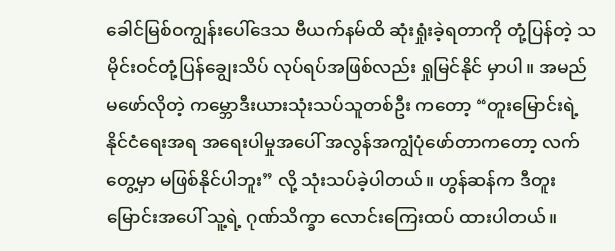ခေါင်မြစ်ဝကျွန်းပေါ်ဒေသ ဗီယက်နမ်ထိ ဆုံးရှုံးခဲ့ရတာကို တုံ့ပြန်တဲ့ သမိုင်းဝင်တုံ့ပြန်ချွေးသိပ် လုပ်ရပ်အဖြစ်လည်း ရှုမြင်နိုင် မှာပါ။ အမည်မဖော်လိုတဲ့ ကမ္ဘောဒီးယားသုံးသပ်သူတစ်ဦး ကတော့ “တူးမြောင်းရဲ့ နိုင်ငံရေးအရ အရေးပါမှုအပေါ် အလွန်အကျွံပုံဖော်တာကတော့ လက်တွေ့မှာ မဖြစ်နိုင်ပါဘူး” လို့ သုံးသပ်ခဲ့ပါတယ်။ ဟွန်ဆန်က ဒီတူးမြောင်းအပေါ် သူ့ရဲ့ ဂုဏ်သိက္ခာ လောင်းကြေးထပ် ထားပါတယ်။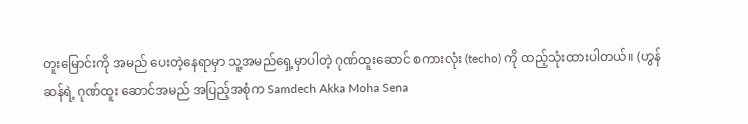တူးမြောင်းကို အမည် ပေးတဲ့နေရာမှာ သူ့အမည်ရှေ့မှာပါတဲ့ ဂုဏ်ထူးဆောင် စကားလုံး (techo) ကို ထည့်သုံးထားပါတယ်။ (ဟွန်ဆန်ရဲ့ ဂုဏ်ထူး ဆောင်အမည် အပြည့်အစုံက Samdech Akka Moha Sena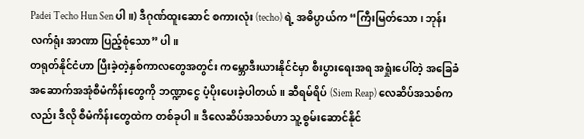Padei Techo Hun Sen ပါ။) ဒီဂုဏ်ထူးဆောင် စကားလုံး (techo) ရဲ့ အဓိပ္ပာယ်က “ကြီးမြတ်သော၊ ဘုန်းလက်ရုံး အာဏာ ပြည့်စုံသော” ပါ။
တရုတ်နိုင်ငံဟာ ပြီးခဲ့တဲ့နှစ်ကာလတွေအတွင်း ကမ္ဘောဒီးယားနိုင်ငံမှာ စီးပွားရေးအရ အရှုံးပေါ်တဲ့ အခြေခံ အဆောက်အအုံစီမံကိန်းတွေကို ဘဏ္ဍာငွေ ပံ့ပိုးပေးခဲ့ပါတယ်။ ဆီရမ်ရိပ် (Siem Reap) လေဆိပ်အသစ်ကလည်း ဒီလို စီမံကိန်းတွေထဲက တစ်ခုပါ။ ဒီလေဆိပ်အသစ်ဟာ သူ့စွမ်းဆောင်နိုင်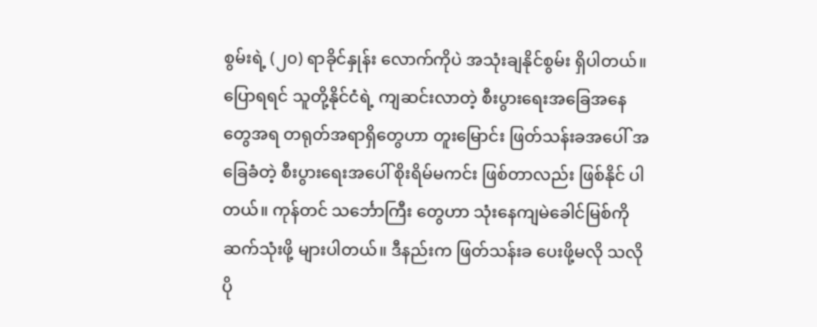စွမ်းရဲ့ (၂၀) ရာခိုင်နှုန်း လောက်ကိုပဲ အသုံးချနိုင်စွမ်း ရှိပါတယ်။ ပြောရရင် သူတို့နိုင်ငံရဲ့ ကျဆင်းလာတဲ့ စီးပွားရေးအခြေအနေတွေအရ တရုတ်အရာရှိတွေဟာ တူးမြောင်း ဖြတ်သန်းခအပေါ် အခြေခံတဲ့ စီးပွားရေးအပေါ် စိုးရိမ်မကင်း ဖြစ်တာလည်း ဖြစ်နိုင် ပါတယ်။ ကုန်တင် သင်္ဘောကြီး တွေဟာ သုံးနေကျမဲခေါင်မြစ်ကို ဆက်သုံးဖို့ များပါတယ်။ ဒီနည်းက ဖြတ်သန်းခ ပေးဖို့မလို သလို ပို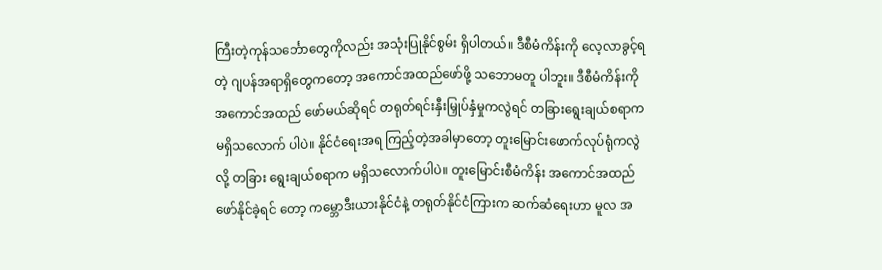ကြီးတဲ့ကုန်သင်္ဘောတွေကိုလည်း အသုံးပြုနိုင်စွမ်း ရှိပါတယ်။ ဒီစီမံကိန်းကို လေ့လာခွင့်ရတဲ့ ဂျပန်အရာရှိတွေကတော့ အကောင်အထည်ဖော်ဖို့ သဘောမတူ ပါဘူး။ ဒီစီမံကိန်းကို အကောင်အထည် ဖော်မယ်ဆိုရင် တရုတ်ရင်းနှီးမြှုပ်နှံမှုကလွဲရင် တခြားရွေးချယ်စရာက မရှိသလောက် ပါပဲ။ နိုင်ငံရေးအရ ကြည့်တဲ့အခါမှာတော့ တူးမြောင်းဖောက်လုပ်ရုံကလွဲလို့ တခြား ရွေးချယ်စရာက မရှိသလောက်ပါပဲ။ တူးမြောင်းစီမံကိန်း အကောင်အထည် ဖော်နိုင်ခဲ့ရင် တော့ ကမ္ဘောဒီးယားနိုင်ငံနဲ့ တရုတ်နိုင်ငံကြားက ဆက်ဆံရေးဟာ မူလ အ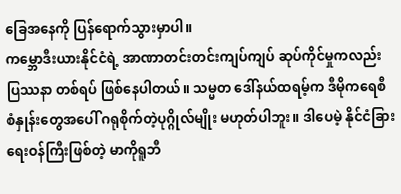ခြေအနေကို ပြန်ရောက်သွားမှာပါ။
ကမ္ဘောဒီးယားနိုင်ငံရဲ့ အာဏာတင်းတင်းကျပ်ကျပ် ဆုပ်ကိုင်မှုကလည်း ပြဿနာ တစ်ရပ် ဖြစ်နေပါတယ်။ သမ္မတ ဒေါ်နယ်ထရမ့်က ဒီမိုကရေစီစံနှုန်းတွေအပေါ် ဂရုစိုက်တဲ့ပုဂ္ဂိုလ်မျိုး မဟုတ်ပါဘူး။ ဒါပေမဲ့ နိုင်ငံခြားရေးဝန်ကြီးဖြစ်တဲ့ မာကိုရူဘီ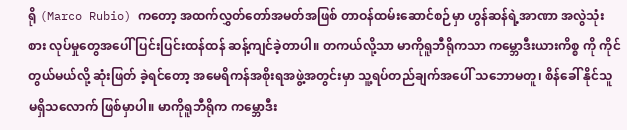ရို (Marco Rubio) ကတော့ အထက်လွှတ်တော်အမတ်အဖြစ် တာဝန်ထမ်းဆောင်စဉ်မှာ ဟွန်ဆန်ရဲ့အာဏာ အလွဲသုံးစား လုပ်မှုတွေအပေါ် ပြင်းပြင်းထန်ထန် ဆန့်ကျင်ခဲ့တာပါ။ တကယ်လို့သာ မာကိုရူဘီရိုကသာ ကမ္ဘောဒီးယားကိစ္စ ကို ကိုင်တွယ်မယ်လို့ ဆုံးဖြတ် ခဲ့ရင်တော့ အမေရိကန်အစိုးရအဖွဲ့အတွင်းမှာ သူ့ရပ်တည်ချက်အပေါ် သဘောမတူ၊ စိန်ခေါ် နိုင်သူ မရှိသလောက် ဖြစ်မှာပါ။ မာကိုရူဘီရိုက ကမ္ဘောဒီး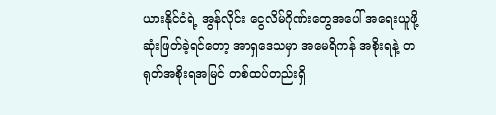ယားနိုင်ငံရဲ့ အွန်လိုင်း ငွေလိမ်ဂိုဏ်းတွေအပေါ် အရေးယူဖို့ ဆုံးဖြတ်ခဲ့ရင်တော့ အာရှဒေသမှာ အမေရိကန် အစိုးရနဲ့ တရုတ်အစိုးရအမြင် တစ်ထပ်တည်းရှိ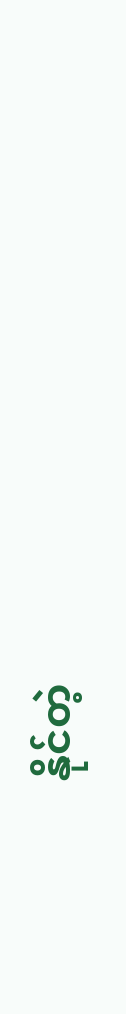နိုင်တဲ့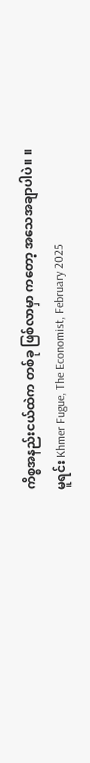ကိစ္စအနည်းငယ်ထဲက တစ်ခု ဖြစ်လာမှာ ကတော့ အသေအချာပါပဲ။ ။
မူရင်း Khmer Fugue, The Economist, February 2025